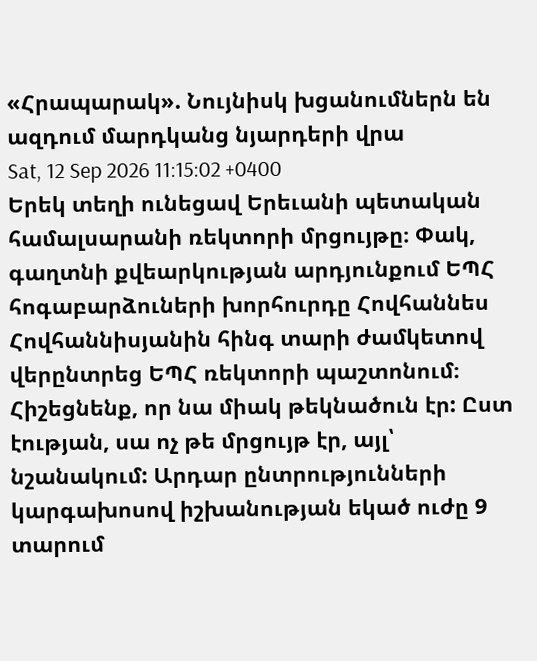«Հրապարակ». Նույնիսկ խցանումներն են ազդում մարդկանց նյարդերի վրա
Sat, 12 Sep 2026 11:15:02 +0400
Երեկ տեղի ունեցավ Երեւանի պետական համալսարանի ռեկտորի մրցույթը։ Փակ, գաղտնի քվեարկության արդյունքում ԵՊՀ հոգաբարձուների խորհուրդը Հովհաննես Հովհաննիսյանին հինգ տարի ժամկետով վերընտրեց ԵՊՀ ռեկտորի պաշտոնում։ Հիշեցնենք, որ նա միակ թեկնածուն էր: Ըստ էության, սա ոչ թե մրցույթ էր, այլ՝ նշանակում: Արդար ընտրությունների կարգախոսով իշխանության եկած ուժը 9 տարում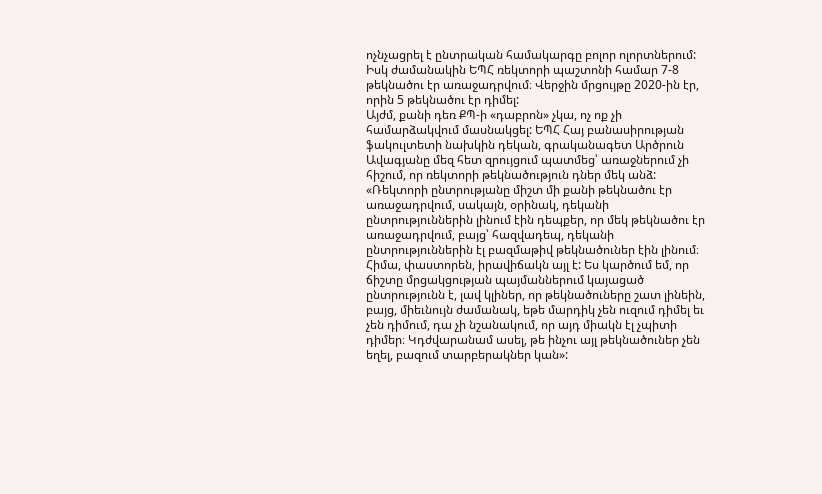ոչնչացրել է ընտրական համակարգը բոլոր ոլորտներում: Իսկ ժամանակին ԵՊՀ ռեկտորի պաշտոնի համար 7-8 թեկնածու էր առաջադրվում։ Վերջին մրցույթը 2020-ին էր, որին 5 թեկնածու էր դիմել:
Այժմ, քանի դեռ ՔՊ-ի «դաբրոն» չկա, ոչ ոք չի համարձակվում մասնակցել: ԵՊՀ Հայ բանասիրության ֆակուլտետի նախկին դեկան, գրականագետ Արծրուն Ավագյանը մեզ հետ զրույցում պատմեց՝ առաջներում չի հիշում, որ ռեկտորի թեկնածություն դներ մեկ անձ: «Ռեկտորի ընտրությանը միշտ մի քանի թեկնածու էր առաջադրվում, սակայն, օրինակ, դեկանի ընտրություններին լինում էին դեպքեր, որ մեկ թեկնածու էր առաջադրվում, բայց՝ հազվադեպ, դեկանի ընտրություններին էլ բազմաթիվ թեկնածուներ էին լինում։ Հիմա, փաստորեն, իրավիճակն այլ է: Ես կարծում եմ, որ ճիշտը մրցակցության պայմաններում կայացած ընտրությունն է, լավ կլիներ, որ թեկնածուները շատ լինեին, բայց, միեւնույն ժամանակ, եթե մարդիկ չեն ուզում դիմել եւ չեն դիմում, դա չի նշանակում, որ այդ միակն էլ չպիտի դիմեր։ Կդժվարանամ ասել, թե ինչու այլ թեկնածուներ չեն եղել, բազում տարբերակներ կան»: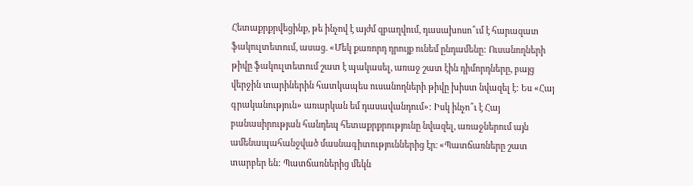Հետաքրքրվեցինք, թե ինչով է այժմ զբաղվում, դասախոսո՞ւմ է հարազատ ֆակուլտետում, ասաց. «Մեկ քառորդ դրույք ունեմ ընդամենը: Ուսանողների թիվը ֆակուլտետում շատ է պակասել, առաջ շատ էին դիմորդները, բայց վերջին տարիներին հատկապես ուսանողների թիվը խիստ նվազել է: Ես «Հայ գրականություն» առարկան եմ դասավանդում»: Իսկ ինչո՞ւ է Հայ բանասիրության հանդեպ հետաքրքրությունը նվազել, առաջներում այն ամենապահանջված մասնագիտություններից էր։ «Պատճառները շատ տարբեր են: Պատճառներից մեկն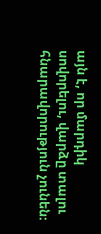այն է, որ մարդիկ սովորելու, վարձը տալու հնարավորություն չունեն։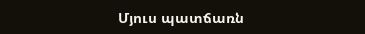Մյուս պատճառն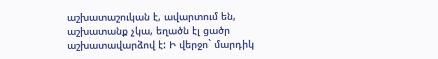աշխատաշուկան է, ավարտում են, աշխատանք չկա, եղածն էլ ցածր աշխատավարձով է: Ի վերջո` մարդիկ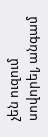չեն ուզում սովորել, անգամ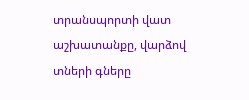տրանսպորտի վատ աշխատանքը, վարձով տների գները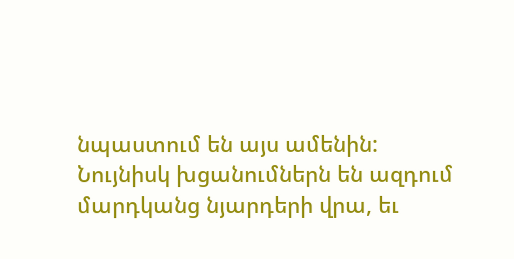նպաստում են այս ամենին: Նույնիսկ խցանումներն են ազդում մարդկանց նյարդերի վրա, եւ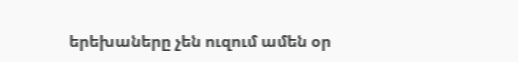երեխաները չեն ուզում ամեն օր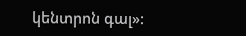կենտրոն գալ»: